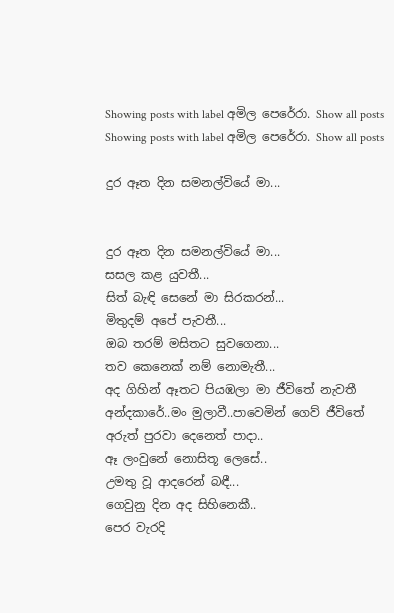Showing posts with label අමිල පෙරේරා. Show all posts
Showing posts with label අමිල පෙරේරා. Show all posts

දුර ඈත දින සමනල්වියේ මා...


දුර ඈත දින සමනල්වියේ මා...
සසල කළ යුවතී...
සිත් බැඳි සෙනේ මා සිරකරන්...
මිතුදම් අපේ පැවතී...
ඔබ තරම් මසිතට සුවගෙනා...
තව කෙනෙක් නම් නොමැතී...
අද ගිහින් ඈතට පියඹලා මා ජීවිතේ නැවතී
අන්දකාරේ..මං මුලාවී..පාවෙමින් ගෙව් ජීවිතේ
අරුත් පුරවා දෙනෙත් පාදා..
ඈ ලංවුනේ නොසිතූ ලෙසේ..
උමතු වූ ආදරෙන් බඳී...
ගෙවුනු දින අද සිහිනෙකී..
පෙර වැරදි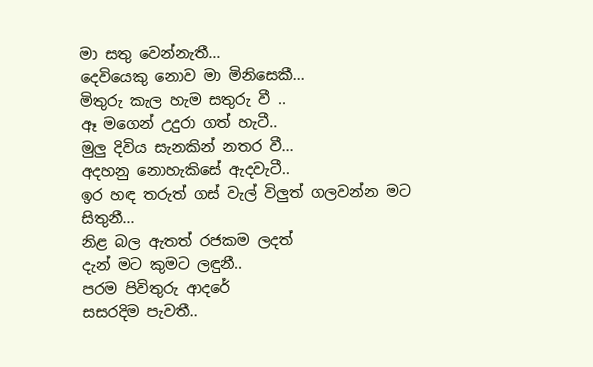මා සතු වෙන්නැතී...
දෙවියෙකු නොව මා මිනිසෙකී...
මිතුරු කැල හැම සතුරු වී ..
ඈ මගෙන් උදුරා ගත් හැටී..
මුලු දිවිය සැනකින් නතර වී...
අදහනු නොහැකිසේ ඇදවැටී..
ඉර හඳ තරුත් ගස් වැල් විලුත් ගලවන්න මට සිතුනී...
නිළ බල ඇතත් රජකම ලදත්
දැන් මට කුමට ලඳුනී..
පරම පිවිතුරු ආදරේ
සසරදිම පැවතී..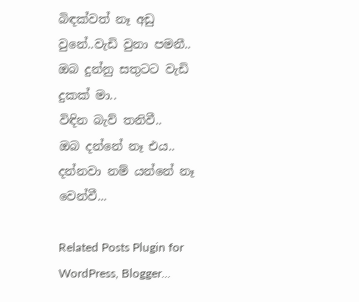බිඳක්වත් නෑ අඩු වුනේ..වැඩි වුනා පමනී..
ඔබ දුන්නු සතුටට වැඩි දුකක් මා..
විඳින බැව් තනිවී..
ඔබ දන්නේ නෑ එය..
දන්නවා නම් යන්නේ නෑ වෙන්වී...

Related Posts Plugin for WordPress, Blogger...